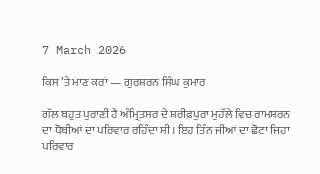7 March 2026

ਕਿਸ ’ਤੇ ਮਾਣ ਕਰਾਂ — ਗੁਰਸ਼ਰਨ ਸਿੰਘ ਕੁਮਾਰ

ਗੱਲ ਬਹੁਤ ਪੁਰਾਣੀ ਹੈ ਅੰਮ੍ਰਿਤਸਰ ਦੇ ਸ਼ਰੀਫ਼ਪੁਰਾ ਮੁਹੱਲੇ ਵਿਚ ਰਾਮਸ਼ਰਨ ਦਾ ਧੋਬੀਆਂ ਦਾ ਪਰਿਵਾਰ ਰਹਿੰਦਾ ਸੀ। ਇਹ ਤਿੰਨ ਜੀਆਂ ਦਾ ਛੋਟਾ ਜਿਹਾ ਪਰਿਵਾਰ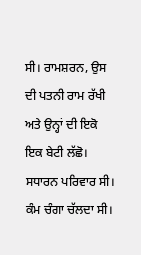ਸੀ। ਰਾਮਸ਼ਰਨ, ਉਸ ਦੀ ਪਤਨੀ ਰਾਮ ਰੱਖੀ ਅਤੇ ਉਨ੍ਹਾਂ ਦੀ ਇਕੋ ਇਕ ਬੇਟੀ ਲੱਛੋ। ਸਧਾਰਨ ਪਰਿਵਾਰ ਸੀ। ਕੰਮ ਚੰਗਾ ਚੱਲਦਾ ਸੀ।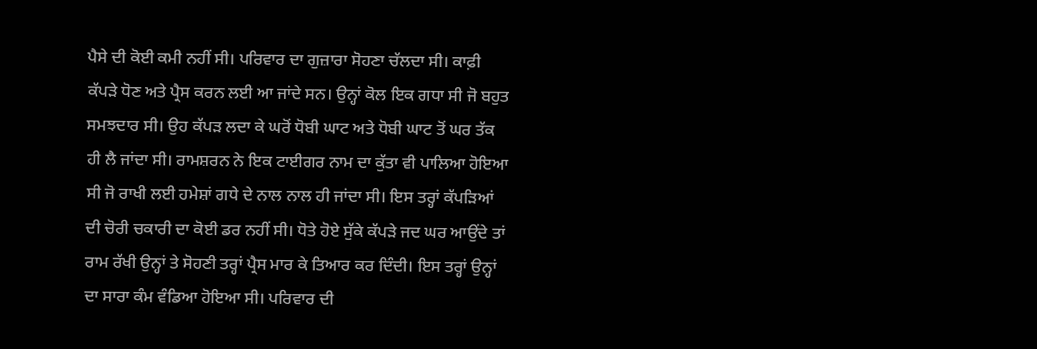ਪੈਸੇ ਦੀ ਕੋਈ ਕਮੀ ਨਹੀਂ ਸੀ। ਪਰਿਵਾਰ ਦਾ ਗੁਜ਼ਾਰਾ ਸੋਹਣਾ ਚੱਲਦਾ ਸੀ। ਕਾਫ਼ੀ ਕੱਪੜੇ ਧੋਣ ਅਤੇ ਪ੍ਰੈਸ ਕਰਨ ਲਈ ਆ ਜਾਂਦੇ ਸਨ। ਉਨ੍ਹਾਂ ਕੋਲ ਇਕ ਗਧਾ ਸੀ ਜੋ ਬਹੁਤ ਸਮਝਦਾਰ ਸੀ। ਉਹ ਕੱਪੜ ਲਦਾ ਕੇ ਘਰੋਂ ਧੋਬੀ ਘਾਟ ਅਤੇ ਧੋਬੀ ਘਾਟ ਤੋਂ ਘਰ ਤੱਕ ਹੀ ਲੈ ਜਾਂਦਾ ਸੀ। ਰਾਮਸ਼ਰਨ ਨੇ ਇਕ ਟਾਈਗਰ ਨਾਮ ਦਾ ਕੁੱਤਾ ਵੀ ਪਾਲਿਆ ਹੋਇਆ ਸੀ ਜੋ ਰਾਖੀ ਲਈ ਹਮੇਸ਼ਾਂ ਗਧੇ ਦੇ ਨਾਲ ਨਾਲ ਹੀ ਜਾਂਦਾ ਸੀ। ਇਸ ਤਰ੍ਹਾਂ ਕੱਪੜਿਆਂ ਦੀ ਚੋਰੀ ਚਕਾਰੀ ਦਾ ਕੋਈ ਡਰ ਨਹੀਂ ਸੀ। ਧੋਤੇ ਹੋਏ ਸੁੱਕੇ ਕੱਪੜੇ ਜਦ ਘਰ ਆਉਂਦੇ ਤਾਂ ਰਾਮ ਰੱਖੀ ਉਨ੍ਹਾਂ ਤੇ ਸੋਹਣੀ ਤਰ੍ਹਾਂ ਪ੍ਰੈਸ ਮਾਰ ਕੇ ਤਿਆਰ ਕਰ ਦਿੰਦੀ। ਇਸ ਤਰ੍ਹਾਂ ਉਨ੍ਹਾਂ ਦਾ ਸਾਰਾ ਕੰਮ ਵੰਡਿਆ ਹੋਇਆ ਸੀ। ਪਰਿਵਾਰ ਦੀ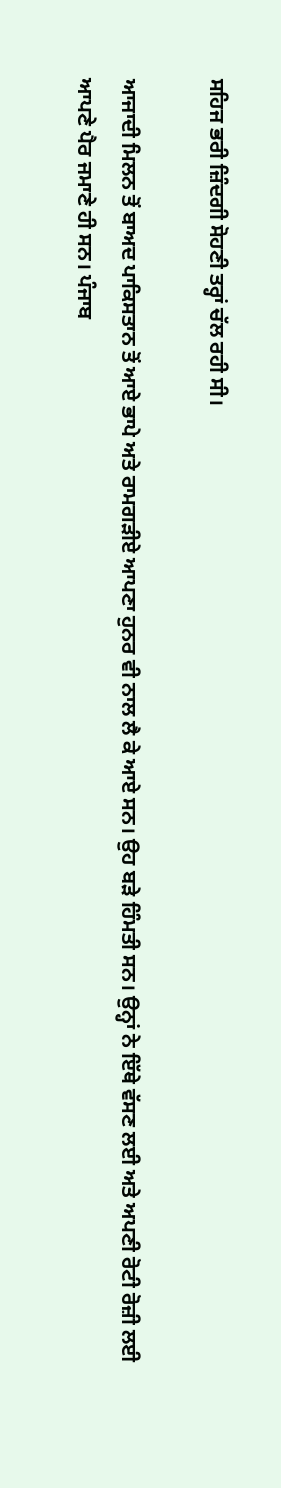ਸਹਿਜ ਭਰੀ ਜ਼ਿੰਦਗੀ ਸੋਹਣੀ ਤਰ੍ਹਾਂ ਚੱਲ ਰਹੀ ਸੀ।

ਆਜਾਦੀ ਮਿਲਨ ਤੋਂ ਬਾਅਦ ਪਾਕਿਸਤਾਨ ਤੋਂ ਆਏ ਭਾਪੇ ਅਤੇ ਰਾਮਗੜੀਏ ਆਪਣਾ ਹੁਨਰ ਵੀ ਨਾਲ ਲੈ ਕੇ ਆਏ ਸਨ। ਉਹ ਬੜੇ ਹਿੰਮਤੀ ਸਨ। ਉਨ੍ਹਾਂ ਨੇ ਇੱਥੇ ਵੱਸਣ ਲਈ ਅਤੇ ਅਪਣੀ ਰੋਟੀ ਰੋਜ਼ੀ ਲਈ ਆਪਣੇ ਪੈਰ ਜਮਾਣੇ ਹੀ ਸਨ। ਪੰਜਾਬ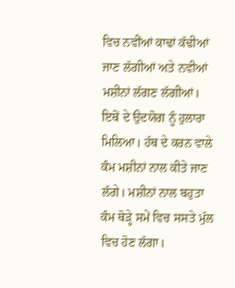ਵਿਚ ਨਵੀਂਆਂ ਕਾਢਾਂ ਕੱਢੀਆਂ ਜਾਣ ਲੱਗੀਆਂ ਅਤੇ ਨਵੀਆਂ ਮਸ਼ੀਨਾਂ ਲੱਗਣ ਲੱਗੀਆਂ। ਇਥੋਂ ਦੇ ਉਦਯੋਗ ਨੂੰ ਹੁਲਾਰਾ ਮਿਲਿਆ। ਹੱਥ ਦੇ ਕਰਨ ਵਾਲੇ ਕੰਮ ਮਸ਼ੀਨਾਂ ਨਾਲ ਕੀਤੇ ਜਾਣ ਲੱਗੇ। ਮਸ਼ੀਨਾਂ ਨਾਲ ਬਹੁਤਾ ਕੰਮ ਥੋੜ੍ਹੇ ਸਮੇਂ ਵਿਚ ਸਸਤੇ ਮੁੱਲ ਵਿਚ ਹੋਣ ਲੱਗਾ।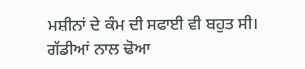ਮਸ਼ੀਨਾਂ ਦੇ ਕੰਮ ਦੀ ਸਫਾਈ ਵੀ ਬਹੁਤ ਸੀ। ਗੱਡੀਆਂ ਨਾਲ ਢੋਆ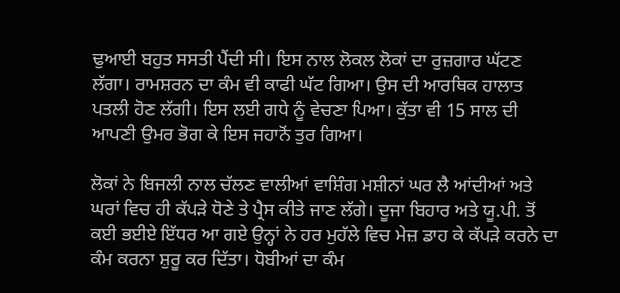ਢੁਆਈ ਬਹੁਤ ਸਸਤੀ ਪੈਂਦੀ ਸੀ। ਇਸ ਨਾਲ ਲੋਕਲ ਲੋਕਾਂ ਦਾ ਰੁਜ਼ਗਾਰ ਘੱਟਣ ਲੱਗਾ। ਰਾਮਸ਼ਰਨ ਦਾ ਕੰਮ ਵੀ ਕਾਫੀ ਘੱਟ ਗਿਆ। ਉਸ ਦੀ ਆਰਥਿਕ ਹਾਲਾਤ ਪਤਲੀ ਹੋਣ ਲੱਗੀ। ਇਸ ਲਈ ਗਧੇ ਨੂੰ ਵੇਚਣਾ ਪਿਆ। ਕੁੱਤਾ ਵੀ 15 ਸਾਲ ਦੀ ਆਪਣੀ ਉਮਰ ਭੋਗ ਕੇ ਇਸ ਜਹਾਨੋਂ ਤੁਰ ਗਿਆ।

ਲੋਕਾਂ ਨੇ ਬਿਜਲੀ ਨਾਲ ਚੱਲਣ ਵਾਲੀਆਂ ਵਾਸ਼ਿੰਗ ਮਸ਼ੀਨਾਂ ਘਰ ਲੈ ਆਂਦੀਆਂ ਅਤੇ ਘਰਾਂ ਵਿਚ ਹੀ ਕੱਪੜੇ ਧੋਣੇ ਤੇ ਪ੍ਰੈਸ ਕੀਤੇ ਜਾਣ ਲੱਗੇ। ਦੂਜਾ ਬਿਹਾਰ ਅਤੇ ਯੂ.ਪੀ. ਤੋਂ ਕਈ ਭਈਏ ਇੱਧਰ ਆ ਗਏ ਉਨ੍ਹਾਂ ਨੇ ਹਰ ਮੁਹੱਲੇ ਵਿਚ ਮੇਜ਼ ਡਾਹ ਕੇ ਕੱਪੜੇ ਕਰਨੇ ਦਾ ਕੰਮ ਕਰਨਾ ਸ਼ੁਰੂ ਕਰ ਦਿੱਤਾ। ਧੋਬੀਆਂ ਦਾ ਕੰਮ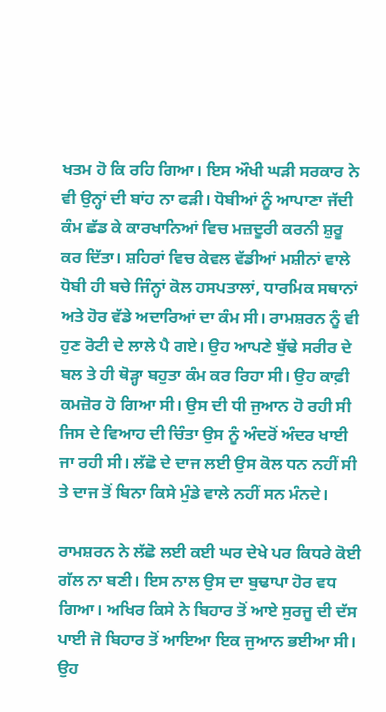ਖਤਮ ਹੋ ਕਿ ਰਹਿ ਗਿਆ। ਇਸ ਔਖੀ ਘੜੀ ਸਰਕਾਰ ਨੇ ਵੀ ਉਨ੍ਹਾਂ ਦੀ ਬਾਂਹ ਨਾ ਫੜੀ। ਧੋਬੀਆਂ ਨੂੰ ਆਪਾਣਾ ਜੱਦੀ ਕੰਮ ਛੱਡ ਕੇ ਕਾਰਖਾਨਿਆਂ ਵਿਚ ਮਜ਼ਦੂਰੀ ਕਰਨੀ ਸ਼ੁਰੂ ਕਰ ਦਿੱਤਾ। ਸ਼ਹਿਰਾਂ ਵਿਚ ਕੇਵਲ ਵੱਡੀਆਂ ਮਸ਼ੀਨਾਂ ਵਾਲੇ ਧੋਬੀ ਹੀ ਬਚੇ ਜਿੰਨ੍ਹਾਂ ਕੋਲ ਹਸਪਤਾਲਾਂ, ਧਾਰਮਿਕ ਸਥਾਨਾਂ ਅਤੇ ਹੋਰ ਵੱਡੇ ਅਦਾਰਿਆਂ ਦਾ ਕੰਮ ਸੀ। ਰਾਮਸ਼ਰਨ ਨੂੰ ਵੀ ਹੁਣ ਰੋਟੀ ਦੇ ਲਾਲੇ ਪੈ ਗਏ। ਉਹ ਆਪਣੇ ਬੁੱਢੇ ਸਰੀਰ ਦੇ ਬਲ ਤੇ ਹੀ ਥੋੜ੍ਹਾ ਬਹੁਤਾ ਕੰਮ ਕਰ ਰਿਹਾ ਸੀ। ਉਹ ਕਾਫ਼ੀ ਕਮਜ਼ੋਰ ਹੋ ਗਿਆ ਸੀ। ਉਸ ਦੀ ਧੀ ਜੁਆਨ ਹੋ ਰਹੀ ਸੀ ਜਿਸ ਦੇ ਵਿਆਹ ਦੀ ਚਿੰਤਾ ਉਸ ਨੂੰ ਅੰਦਰੋਂ ਅੰਦਰ ਖਾਈ ਜਾ ਰਹੀ ਸੀ। ਲੱਛੋ ਦੇ ਦਾਜ ਲਈ ਉਸ ਕੋਲ ਧਨ ਨਹੀਂ ਸੀ ਤੇ ਦਾਜ ਤੋਂ ਬਿਨਾ ਕਿਸੇ ਮੁੰਡੇ ਵਾਲੇ ਨਹੀਂ ਸਨ ਮੰਨਦੇ।

ਰਾਮਸ਼ਰਨ ਨੇ ਲੱਛੋ ਲਈ ਕਈ ਘਰ ਦੇਖੇ ਪਰ ਕਿਧਰੇ ਕੋਈ ਗੱਲ ਨਾ ਬਣੀ। ਇਸ ਨਾਲ ਉਸ ਦਾ ਬੁਢਾਪਾ ਹੋਰ ਵਧ ਗਿਆ। ਅਖਿਰ ਕਿਸੇ ਨੇ ਬਿਹਾਰ ਤੋਂ ਆਏ ਸੁਰਜੂ ਦੀ ਦੱਸ ਪਾਈ ਜੋ ਬਿਹਾਰ ਤੋਂ ਆਇਆ ਇਕ ਜੁਆਨ ਭਈਆ ਸੀ। ਉਹ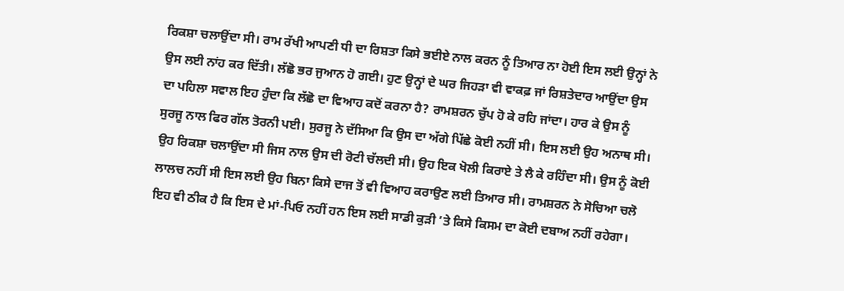ਰਿਕਸ਼ਾ ਚਲਾਉਂਦਾ ਸੀ। ਰਾਮ ਰੱਖੀ ਆਪਣੀ ਧੀ ਦਾ ਰਿਸ਼ਤਾ ਕਿਸੇ ਭਈਏ ਨਾਲ ਕਰਨ ਨੂੰ ਤਿਆਰ ਨਾ ਹੋਈ ਇਸ ਲਈ ਉਨ੍ਹਾਂ ਨੇ ਉਸ ਲਈ ਨਾਂਹ ਕਰ ਦਿੱਤੀ। ਲੱਛੋ ਭਰ ਜੁਆਨ ਹੋ ਗਈ। ਹੁਣ ਉਨ੍ਹਾਂ ਦੇ ਘਰ ਜਿਹੜਾ ਵੀ ਵਾਕਫ਼ ਜਾਂ ਰਿਸ਼ਤੇਦਾਰ ਆਉਂਦਾ ਉਸ ਦਾ ਪਹਿਲਾ ਸਵਾਲ ਇਹ ਹੁੰਦਾ ਕਿ ਲੱਛੋ ਦਾ ਵਿਆਹ ਕਦੋਂ ਕਰਨਾ ਹੈ? ਰਾਮਸ਼ਰਨ ਚੁੱਪ ਹੋ ਕੇ ਰਹਿ ਜਾਂਦਾ। ਹਾਰ ਕੇ ਉਸ ਨੂੰ ਸੁਰਜੂ ਨਾਲ ਫਿਰ ਗੱਲ ਤੋਰਨੀ ਪਈ। ਸੁਰਜੂ ਨੇ ਦੱਸਿਆ ਕਿ ਉਸ ਦਾ ਅੱਗੇ ਪਿੱਛੇ ਕੋਈ ਨਹੀਂ ਸੀ। ਇਸ ਲਈ ਉਹ ਅਨਾਥ ਸੀ। ਉਹ ਰਿਕਸ਼ਾ ਚਲਾਉਂਦਾ ਸੀ ਜਿਸ ਨਾਲ ਉਸ ਦੀ ਰੋਟੀ ਚੱਲਦੀ ਸੀ। ਉਹ ਇਕ ਖੋਲੀ ਕਿਰਾਏ ਤੇ ਲੈ ਕੇ ਰਹਿੰਦਾ ਸੀ। ਉਸ ਨੂੰ ਕੋਈ ਲਾਲਚ ਨਹੀਂ ਸੀ ਇਸ ਲਈ ਉਹ ਬਿਨਾ ਕਿਸੇ ਦਾਜ ਤੋਂ ਵੀ ਵਿਆਹ ਕਰਾਉਣ ਲਈ ਤਿਆਰ ਸੀ। ਰਾਮਸ਼ਰਨ ਨੇ ਸੋਚਿਆ ਚਲੋ ਇਹ ਵੀ ਠੀਕ ਹੈ ਕਿ ਇਸ ਦੇ ਮਾਂ-ਪਿਓ ਨਹੀਂ ਹਨ ਇਸ ਲਈ ਸਾਡੀ ਕੁੜੀ ’ਤੇ ਕਿਸੇ ਕਿਸਮ ਦਾ ਕੋਈ ਦਬਾਅ ਨਹੀਂ ਰਹੇਗਾ।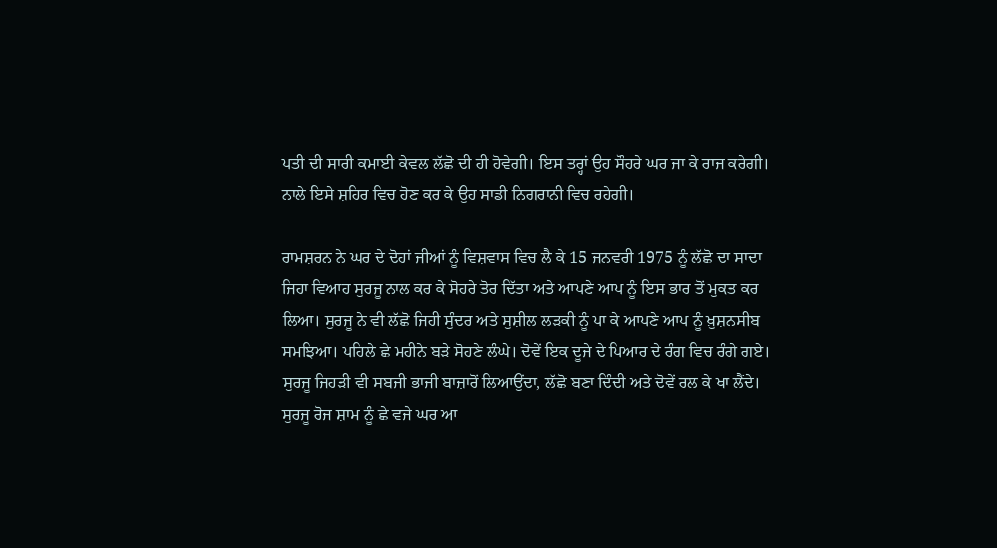ਪਤੀ ਦੀ ਸਾਰੀ ਕਮਾਈ ਕੇਵਲ ਲੱਛੋ ਦੀ ਹੀ ਹੋਵੇਗੀ। ਇਸ ਤਰ੍ਹਾਂ ਉਹ ਸੌਹਰੇ ਘਰ ਜਾ ਕੇ ਰਾਜ ਕਰੇਗੀ। ਨਾਲੇ ਇਸੇ ਸ਼ਹਿਰ ਵਿਚ ਹੋਣ ਕਰ ਕੇ ਉਹ ਸਾਡੀ ਨਿਗਰਾਨੀ ਵਿਚ ਰਹੇਗੀ।

ਰਾਮਸ਼ਰਨ ਨੇ ਘਰ ਦੇ ਦੋਹਾਂ ਜੀਆਂ ਨੂੰ ਵਿਸ਼ਵਾਸ ਵਿਚ ਲੈ ਕੇ 15 ਜਨਵਰੀ 1975 ਨੂੰ ਲੱਛੋ ਦਾ ਸਾਦਾ ਜਿਹਾ ਵਿਆਹ ਸੁਰਜੂ ਨਾਲ ਕਰ ਕੇ ਸੋਹਰੇ ਤੋਰ ਦਿੱਤਾ ਅਤੇ ਆਪਣੇ ਆਪ ਨੂੰ ਇਸ ਭਾਰ ਤੋਂ ਮੁਕਤ ਕਰ ਲਿਆ। ਸੁਰਜੂ ਨੇ ਵੀ ਲੱਛੋ ਜਿਹੀ ਸੁੰਦਰ ਅਤੇ ਸੁਸ਼ੀਲ ਲੜਕੀ ਨੂੰ ਪਾ ਕੇ ਆਪਣੇ ਆਪ ਨੂੰ ਖ਼ੁਸ਼ਨਸੀਬ ਸਮਝਿਆ। ਪਹਿਲੇ ਛੇ ਮਹੀਨੇ ਬੜੇ ਸੋਹਣੇ ਲੰਘੇ। ਦੋਵੇਂ ਇਕ ਦੂਜੇ ਦੇ ਪਿਆਰ ਦੇ ਰੰਗ ਵਿਚ ਰੰਗੇ ਗਏ। ਸੁਰਜੂ ਜਿਹੜੀ ਵੀ ਸਬਜੀ ਭਾਜੀ ਬਾਜ਼ਾਰੋਂ ਲਿਆਉਂਦਾ, ਲੱਛੋ ਬਣਾ ਦਿੰਦੀ ਅਤੇ ਦੋਵੇਂ ਰਲ ਕੇ ਖਾ ਲੈਂਦੇ। ਸੁਰਜੂ ਰੋਜ ਸ਼ਾਮ ਨੂੰ ਛੇ ਵਜੇ ਘਰ ਆ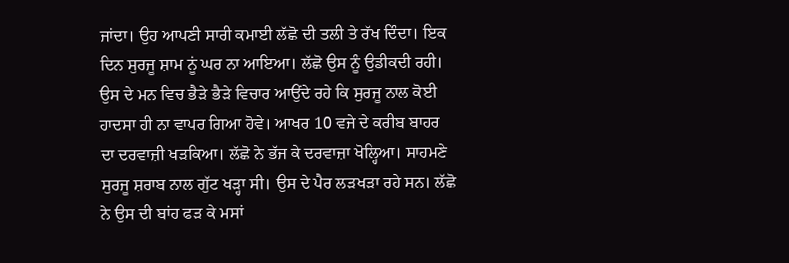ਜਾਂਦਾ। ਉਹ ਆਪਣੀ ਸਾਰੀ ਕਮਾਈ ਲੱਛੋ ਦੀ ਤਲੀ ਤੇ ਰੱਖ ਦਿੰਦਾ। ਇਕ ਦਿਨ ਸੁਰਜੂ ਸ਼ਾਮ ਨੂਂ ਘਰ ਨਾ ਆਇਆ। ਲੱਛੋ ਉਸ ਨੂੰ ਉਡੀਕਦੀ ਰਹੀ। ਉਸ ਦੇ ਮਨ ਵਿਚ ਭੈੜੇ ਭੈੜੇ ਵਿਚਾਰ ਆਉਂਦੇ ਰਹੇ ਕਿ ਸੁਰਜੂ ਨਾਲ ਕੋਈ ਹਾਦਸਾ ਹੀ ਨਾ ਵਾਪਰ ਗਿਆ ਹੋਵੇ। ਆਖਰ 10 ਵਜੇ ਦੇ ਕਰੀਬ ਬਾਹਰ ਦਾ ਦਰਵਾਜ਼ੀ ਖੜਕਿਆ। ਲੱਛੋ ਨੇ ਭੱਜ ਕੇ ਦਰਵਾਜ਼ਾ ਖੋਲ੍ਹਿਆ। ਸਾਹਮਣੇ ਸੁਰਜੂ ਸ਼ਰਾਬ ਨਾਲ ਗੁੱਟ ਖੜ੍ਹਾ ਸੀ। ਉਸ ਦੇ ਪੈਰ ਲੜਖੜਾ ਰਹੇ ਸਨ। ਲੱਛੋ ਨੇ ਉਸ ਦੀ ਬਾਂਹ ਫੜ ਕੇ ਮਸਾਂ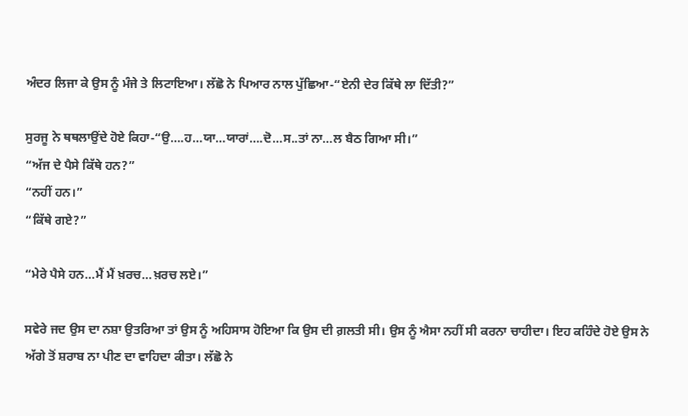ਅੰਦਰ ਲਿਜਾ ਕੇ ਉਸ ਨੂੰ ਮੰਜੇ ਤੇ ਲਿਟਾਇਆ। ਲੱਛੋ ਨੇ ਪਿਆਰ ਨਾਲ ਪੁੱਛਿਆ-“ਏਨੀ ਦੇਰ ਕਿੱਥੇ ਲਾ ਦਿੱਤੀ?”

ਸੁਰਜੂ ਨੇ ਥਥਲਾਉਂਦੇ ਹੋਏ ਕਿਹਾ-“ਉ….ਹ…ਯਾ…ਯਾਰਾਂ….ਦੋ…ਸ..ਤਾਂ ਨਾ…ਲ ਬੈਠ ਗਿਆ ਸੀ।”
“ਅੱਜ ਦੇ ਪੈਸੇ ਕਿੱਥੇ ਹਨ?”
“ਨਹੀਂ ਹਨ।”
“ਕਿੱਥੇ ਗਏ?”

“ਮੇਰੇ ਪੈਸੇ ਹਨ…ਮੈਂ ਮੈਂ ਖ਼ਰਚ…ਖ਼ਰਚ ਲਏ।”

ਸਵੇਰੇ ਜਦ ਉਸ ਦਾ ਨਸ਼ਾ ਉਤਰਿਆ ਤਾਂ ਉਸ ਨੂੰ ਅਹਿਸਾਸ ਹੋਇਆ ਕਿ ਉਸ ਦੀ ਗ਼ਲਤੀ ਸੀ। ਉਸ ਨੂੰ ਐਸਾ ਨਹੀਂ ਸੀ ਕਰਨਾ ਚਾਹੀਦਾ। ਇਹ ਕਹਿੰਦੇ ਹੋਏ ਉਸ ਨੇ ਅੱਗੇ ਤੋਂ ਸ਼ਰਾਬ ਨਾ ਪੀਣ ਦਾ ਵਾਹਿਦਾ ਕੀਤਾ। ਲੱਛੋ ਨੇ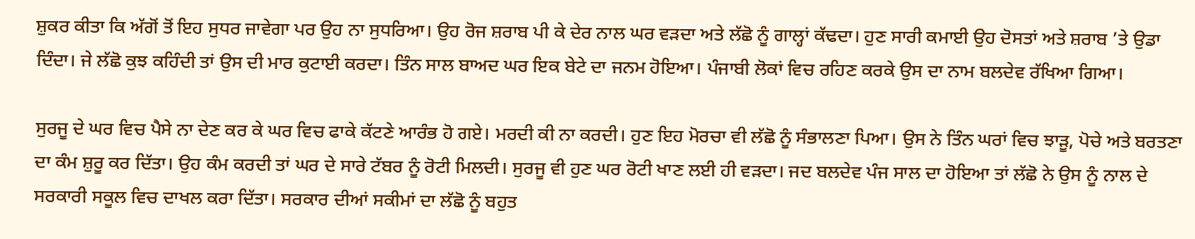ਸ਼ੁਕਰ ਕੀਤਾ ਕਿ ਅੱਗੋਂ ਤੋਂ ਇਹ ਸੁਧਰ ਜਾਵੇਗਾ ਪਰ ਉਹ ਨਾ ਸੁਧਰਿਆ। ਉਹ ਰੋਜ ਸ਼ਰਾਬ ਪੀ ਕੇ ਦੇਰ ਨਾਲ ਘਰ ਵੜਦਾ ਅਤੇ ਲੱਛੋ ਨੂੰ ਗਾਲ੍ਹਾਂ ਕੱਢਦਾ। ਹੁਣ ਸਾਰੀ ਕਮਾਈ ਉਹ ਦੋਸਤਾਂ ਅਤੇ ਸ਼ਰਾਬ ’ਤੇ ਉਡਾ ਦਿੰਦਾ। ਜੇ ਲੱਛੋ ਕੁਝ ਕਹਿੰਦੀ ਤਾਂ ਉਸ ਦੀ ਮਾਰ ਕੁਟਾਈ ਕਰਦਾ। ਤਿੰਨ ਸਾਲ ਬਾਅਦ ਘਰ ਇਕ ਬੇਟੇ ਦਾ ਜਨਮ ਹੋਇਆ। ਪੰਜਾਬੀ ਲੋਕਾਂ ਵਿਚ ਰਹਿਣ ਕਰਕੇ ਉਸ ਦਾ ਨਾਮ ਬਲਦੇਵ ਰੱਖਿਆ ਗਿਆ।

ਸੁਰਜੂ ਦੇ ਘਰ ਵਿਚ ਪੈਸੇ ਨਾ ਦੇਣ ਕਰ ਕੇ ਘਰ ਵਿਚ ਫਾਕੇ ਕੱਟਣੇ ਆਰੰਭ ਹੋ ਗਏ। ਮਰਦੀ ਕੀ ਨਾ ਕਰਦੀ। ਹੁਣ ਇਹ ਮੋਰਚਾ ਵੀ ਲੱਛੋ ਨੂੰ ਸੰਭਾਲਣਾ ਪਿਆ। ਉਸ ਨੇ ਤਿੰਨ ਘਰਾਂ ਵਿਚ ਝਾੜੂ, ਪੋਚੇ ਅਤੇ ਬਰਤਣਾ ਦਾ ਕੰਮ ਸ਼ੁਰੂ ਕਰ ਦਿੱਤਾ। ਉਹ ਕੰਮ ਕਰਦੀ ਤਾਂ ਘਰ ਦੇ ਸਾਰੇ ਟੱਬਰ ਨੂੰ ਰੋਟੀ ਮਿਲਦੀ। ਸੁਰਜੂ ਵੀ ਹੁਣ ਘਰ ਰੋਟੀ ਖਾਣ ਲਈ ਹੀ ਵੜਦਾ। ਜਦ ਬਲਦੇਵ ਪੰਜ ਸਾਲ ਦਾ ਹੋਇਆ ਤਾਂ ਲੱਛੋ ਨੇ ਉਸ ਨੂੰ ਨਾਲ ਦੇ ਸਰਕਾਰੀ ਸਕੂਲ ਵਿਚ ਦਾਖਲ ਕਰਾ ਦਿੱਤਾ। ਸਰਕਾਰ ਦੀਆਂ ਸਕੀਮਾਂ ਦਾ ਲੱਛੋ ਨੂੰ ਬਹੁਤ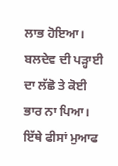ਲਾਭ ਹੋਇਆ। ਬਲਦੇਵ ਦੀ ਪੜ੍ਹਾਈ ਦਾ ਲੱਛੋ ਤੇ ਕੋਈ ਭਾਰ ਨਾ ਪਿਆ। ਇੱਥੇ ਫੀਸਾਂ ਮੁਆਫ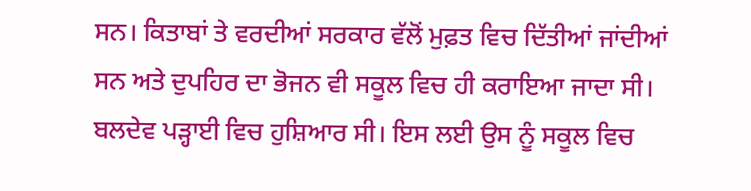ਸਨ। ਕਿਤਾਬਾਂ ਤੇ ਵਰਦੀਆਂ ਸਰਕਾਰ ਵੱਲੋਂ ਮੁਫ਼ਤ ਵਿਚ ਦਿੱਤੀਆਂ ਜਾਂਦੀਆਂ ਸਨ ਅਤੇ ਦੁਪਹਿਰ ਦਾ ਭੋਜਨ ਵੀ ਸਕੂਲ ਵਿਚ ਹੀ ਕਰਾਇਆ ਜਾਦਾ ਸੀ। ਬਲਦੇਵ ਪੜ੍ਹਾਈ ਵਿਚ ਹੁਸ਼ਿਆਰ ਸੀ। ਇਸ ਲਈ ਉਸ ਨੂੰ ਸਕੂਲ ਵਿਚ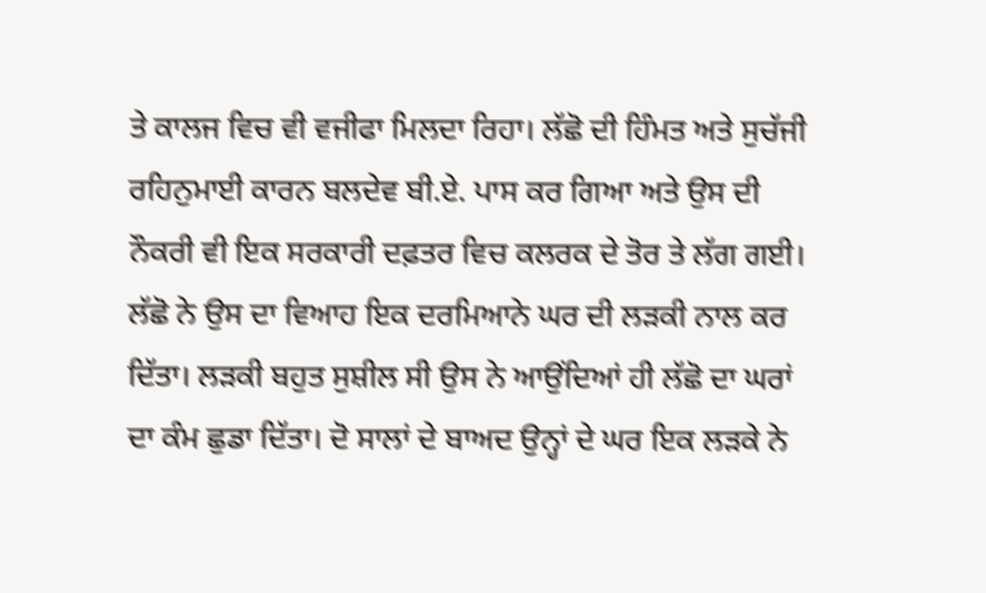ਤੇ ਕਾਲਜ ਵਿਚ ਵੀ ਵਜੀਫਾ ਮਿਲਦਾ ਰਿਹਾ। ਲੱਛੋ ਦੀ ਹਿੰਮਤ ਅਤੇ ਸੁਚੱਜੀ ਰਹਿਨੁਮਾਈ ਕਾਰਨ ਬਲਦੇਵ ਬੀ.ਏ. ਪਾਸ ਕਰ ਗਿਆ ਅਤੇ ਉਸ ਦੀ ਨੌਕਰੀ ਵੀ ਇਕ ਸਰਕਾਰੀ ਦਫ਼ਤਰ ਵਿਚ ਕਲਰਕ ਦੇ ਤੋਰ ਤੇ ਲੱਗ ਗਈ। ਲੱਛੋ ਨੇ ਉਸ ਦਾ ਵਿਆਹ ਇਕ ਦਰਮਿਆਨੇ ਘਰ ਦੀ ਲੜਕੀ ਨਾਲ ਕਰ ਦਿੱਤਾ। ਲੜਕੀ ਬਹੁਤ ਸੁਸ਼ੀਲ ਸੀ ਉਸ ਨੇ ਆਉਂਦਿਆਂ ਹੀ ਲੱਛੋ ਦਾ ਘਰਾਂ ਦਾ ਕੰਮ ਛੁਡਾ ਦਿੱਤਾ। ਦੋ ਸਾਲਾਂ ਦੇ ਬਾਅਦ ਉਨ੍ਹਾਂ ਦੇ ਘਰ ਇਕ ਲੜਕੇ ਨੇ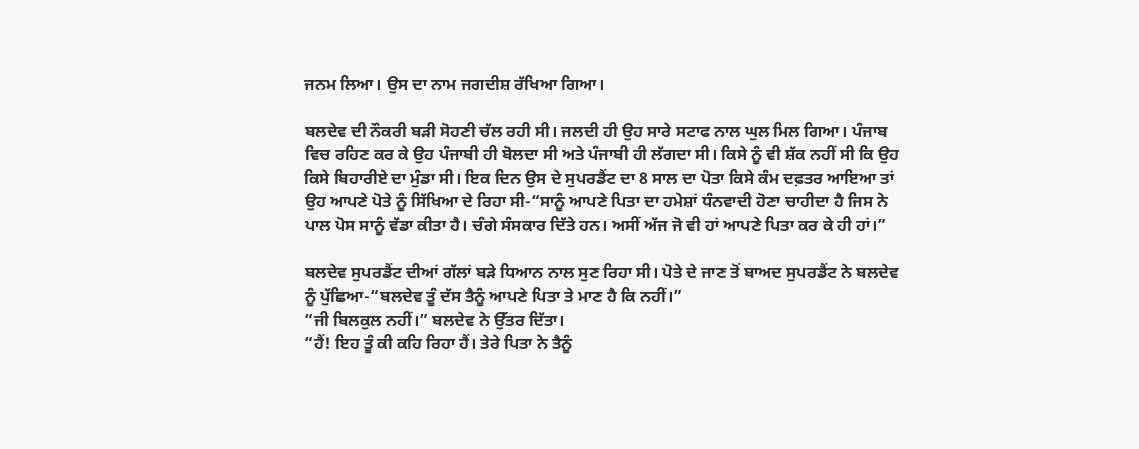ਜਨਮ ਲਿਆ। ਉਸ ਦਾ ਨਾਮ ਜਗਦੀਸ਼ ਰੱਖਿਆ ਗਿਆ।

ਬਲਦੇਵ ਦੀ ਨੌਕਰੀ ਬੜੀ ਸੋਹਣੀ ਚੱਲ ਰਹੀ ਸੀ। ਜਲਦੀ ਹੀ ਉਹ ਸਾਰੇ ਸਟਾਫ ਨਾਲ ਘੁਲ ਮਿਲ ਗਿਆ। ਪੰਜਾਬ ਵਿਚ ਰਹਿਣ ਕਰ ਕੇ ਉਹ ਪੰਜਾਬੀ ਹੀ ਬੋਲਦਾ ਸੀ ਅਤੇ ਪੰਜਾਬੀ ਹੀ ਲੱਗਦਾ ਸੀ। ਕਿਸੇ ਨੂੰ ਵੀ ਸ਼ੱਕ ਨਹੀਂ ਸੀ ਕਿ ਉਹ ਕਿਸੇ ਬਿਹਾਰੀਏ ਦਾ ਮੁੰਡਾ ਸੀ। ਇਕ ਦਿਨ ਉਸ ਦੇ ਸੁਪਰਡੈਂਟ ਦਾ 8 ਸਾਲ ਦਾ ਪੋਤਾ ਕਿਸੇ ਕੰਮ ਦਫ਼ਤਰ ਆਇਆ ਤਾਂ ਉਹ ਆਪਣੇ ਪੋਤੇ ਨੂੰ ਸਿੱਖਿਆ ਦੇ ਰਿਹਾ ਸੀ-“ਸਾਨੂੰ ਆਪਣੇ ਪਿਤਾ ਦਾ ਹਮੇਸ਼ਾਂ ਧੰਨਵਾਦੀ ਹੋਣਾ ਚਾਹੀਦਾ ਹੈ ਜਿਸ ਨੇ ਪਾਲ ਪੋਸ ਸਾਨੂੰ ਵੱਡਾ ਕੀਤਾ ਹੈ। ਚੰਗੇ ਸੰਸਕਾਰ ਦਿੱਤੇ ਹਨ। ਅਸੀਂ ਅੱਜ ਜੋ ਵੀ ਹਾਂ ਆਪਣੇ ਪਿਤਾ ਕਰ ਕੇ ਹੀ ਹਾਂ।”

ਬਲਦੇਵ ਸੁਪਰਡੈਂਟ ਦੀਆਂ ਗੱਲਾਂ ਬੜੇ ਧਿਆਨ ਨਾਲ ਸੁਣ ਰਿਹਾ ਸੀ। ਪੋਤੇ ਦੇ ਜਾਣ ਤੋਂ ਬਾਅਦ ਸੁਪਰਡੈਂਟ ਨੇ ਬਲਦੇਵ ਨੂੰ ਪੁੱਛਿਆ-“ਬਲਦੇਵ ਤੂੰ ਦੱਸ ਤੈਨੂੰ ਆਪਣੇ ਪਿਤਾ ਤੇ ਮਾਣ ਹੈ ਕਿ ਨਹੀਂ।”
“ਜੀ ਬਿਲਕੁਲ ਨਹੀਂ।” ਬਲਦੇਵ ਨੇ ਉੱਤਰ ਦਿੱਤਾ।
“ਹੈਂ! ਇਹ ਤੂੰ ਕੀ ਕਹਿ ਰਿਹਾ ਹੈਂ। ਤੇਰੇ ਪਿਤਾ ਨੇ ਤੈਨੂੰ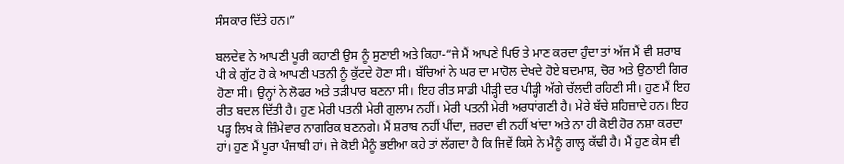ਸੰਸਕਾਰ ਦਿੱਤੇ ਹਨ।”

ਬਲਦੇਵ ਨੇ ਆਪਣੀ ਪੂਰੀ ਕਹਾਣੀ ਉਸ ਨੂੰ ਸੁਣਾਈ ਅਤੇ ਕਿਹਾ-“ਜੇ ਮੈਂ ਆਪਣੇ ਪਿਓ ਤੇ ਮਾਣ ਕਰਦਾ ਹੁੰਦਾ ਤਾਂ ਅੱਜ ਮੈਂ ਵੀ ਸ਼ਰਾਬ ਪੀ ਕੇ ਗੁੱਟ ਹੋ ਕੇ ਆਪਣੀ ਪਤਨੀ ਨੂੰ ਕੁੱਟਦੇ ਹੋਣਾ ਸੀ। ਬੱਚਿਆਂ ਨੇ ਘਰ ਦਾ ਮਾਹੋਲ ਦੇਖਦੇ ਹੋਏ ਬਦਮਾਸ਼, ਚੋਰ ਅਤੇ ਉਠਾਈ ਗਿਰ ਹੋਣਾ ਸੀ। ਉਨ੍ਹਾਂ ਨੇ ਲੋਫਰ ਅਤੇ ਤੜੀਪਾਰ ਬਣਨਾ ਸੀ। ਇਹ ਰੀਤ ਸਾਡੀ ਪੀੜ੍ਹੀ ਦਰ ਪੀੜ੍ਹੀ ਅੱਗੇ ਚੱਲਦੀ ਰਹਿਣੀ ਸੀ। ਹੁਣ ਮੈਂ ਇਹ ਰੀਤ ਬਦਲ ਦਿੱਤੀ ਹੈ। ਹੁਣ ਮੇਰੀ ਪਤਨੀ ਮੇਰੀ ਗੁਲਾਮ ਨਹੀਂ। ਮੇਰੀ ਪਤਨੀ ਮੇਰੀ ਅਰਧਾਂਗਣੀ ਹੈ। ਮੇਰੇ ਬੱਚੇ ਸ਼ਹਿਜ਼ਾਦੇ ਹਨ। ਇਹ ਪੜ੍ਹ ਲਿਖ ਕੇ ਜ਼ਿੰਮੇਵਾਰ ਨਾਗਰਿਕ ਬਣਨਗੇ। ਮੈਂ ਸ਼ਰਾਬ ਨਹੀਂ ਪੀਂਦਾ, ਜ਼ਰਦਾ ਵੀ ਨਹੀਂ ਖਾਂਦਾ ਅਤੇ ਨਾ ਹੀ ਕੋਈ ਹੋਰ ਨਸ਼ਾ ਕਰਦਾ ਹਾਂ। ਹੁਣ ਮੈਂ ਪੂਰਾ ਪੰਜਾਬੀ ਹਾਂ। ਜੇ ਕੋਈ ਮੈਨੂੰ ਭਈਆ ਕਹੇ ਤਾਂ ਲੱਗਦਾ ਹੈ ਕਿ ਜਿਵੇਂ ਕਿਸੇ ਨੇ ਮੈਨੂੰ ਗਾਲ੍ਹ ਕੱਢੀ ਹੈ। ਮੈਂ ਹੁਣ ਕੇਸ ਵੀ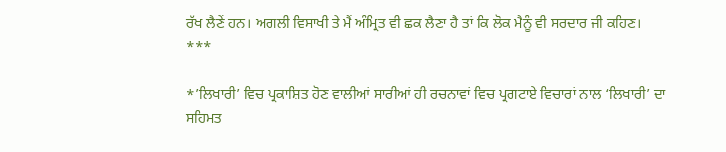ਰੱਖ ਲੈਣੇਂ ਹਨ। ਅਗਲੀ ਵਿਸਾਖੀ ਤੇ ਮੈਂ ਅੰਮ੍ਰਿਤ ਵੀ ਛਕ ਲੈਣਾ ਹੈ ਤਾਂ ਕਿ ਲੋਕ ਮੈਨੂੰ ਵੀ ਸਰਦਾਰ ਜੀ ਕਹਿਣ।
***

*’ਲਿਖਾਰੀ’ ਵਿਚ ਪ੍ਰਕਾਸ਼ਿਤ ਹੋਣ ਵਾਲੀਆਂ ਸਾਰੀਆਂ ਹੀ ਰਚਨਾਵਾਂ ਵਿਚ ਪ੍ਰਗਟਾਏ ਵਿਚਾਰਾਂ ਨਾਲ ‘ਲਿਖਾਰੀ’ ਦਾ ਸਹਿਮਤ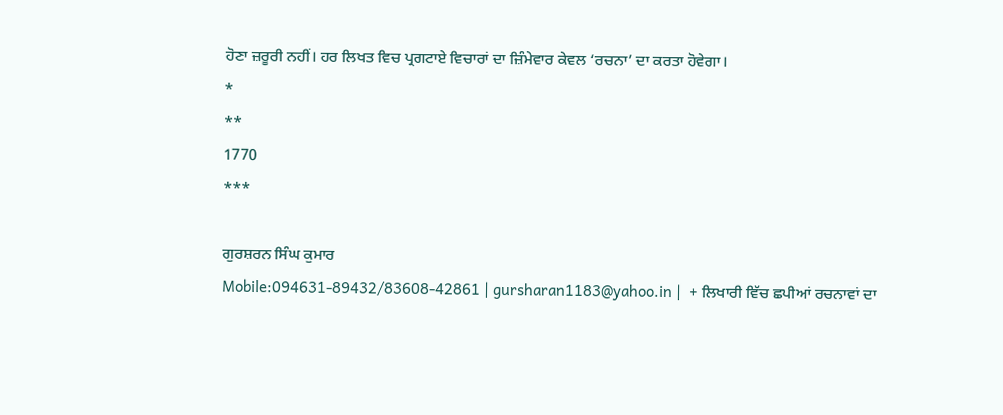ਹੋਣਾ ਜ਼ਰੂਰੀ ਨਹੀਂ। ਹਰ ਲਿਖਤ ਵਿਚ ਪ੍ਰਗਟਾਏ ਵਿਚਾਰਾਂ ਦਾ ਜ਼ਿੰਮੇਵਾਰ ਕੇਵਲ ‘ਰਚਨਾ’ ਦਾ ਕਰਤਾ ਹੋਵੇਗਾ।
*
**
1770
***

ਗੁਰਸ਼ਰਨ ਸਿੰਘ ਕੁਮਾਰ
Mobile:094631-89432/83608-42861 | gursharan1183@yahoo.in |  + ਲਿਖਾਰੀ ਵਿੱਚ ਛਪੀਆਂ ਰਚਨਾਵਾਂ ਦਾ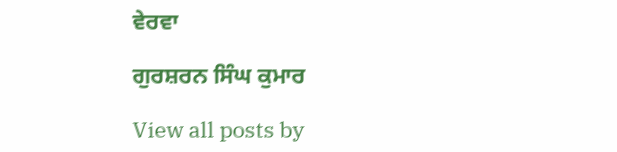ਵੇਰਵਾ

ਗੁਰਸ਼ਰਨ ਸਿੰਘ ਕੁਮਾਰ

View all posts by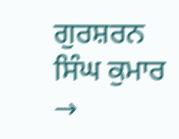ਗੁਰਸ਼ਰਨ ਸਿੰਘ ਕੁਮਾਰ →